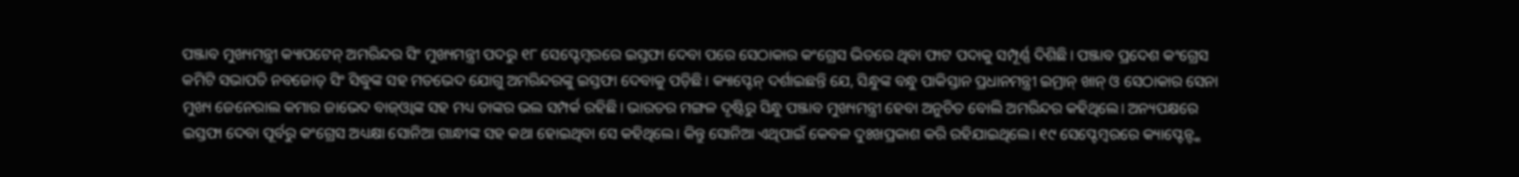ପଞ୍ଜାବ ମୁଖ୍ୟମନ୍ତ୍ରୀ କ୍ୟାପଟେନ୍ ଅମରିନ୍ଦର ସିଂ ମୁଖ୍ୟମନ୍ତ୍ରୀ ପଦରୁ ୧୮ ସେପ୍ଟେମ୍ବରରେ ଇସ୍ତଫା ଦେବା ପରେ ସେଠାକାର କଂଗ୍ରେସ ଭିତରେ ଥିବା ଫାଟ ପଦାକୁ ସମ୍ପୂର୍ଣ୍ଣ ଦିଶିଛି। ପଞ୍ଜାବ ପ୍ରଦେଶ କଂଗ୍ରେସ କମିଟି ସଭାପତି ନବଜୋତ୍ ସିଂ ସିଦ୍ଧୁଙ୍କ ସହ ମତଭେଦ ଯୋଗୁ ଅମରିନ୍ଦରଙ୍କୁ ଇସ୍ତଫା ଦେବାକୁ ପଡ଼ିଛି। କ୍ୟାପ୍ଟେନ୍ ଦର୍ଶାଇଛନ୍ତି ଯେ, ସିନ୍ଧୁଙ୍କ ବନ୍ଧୁ ପାକିସ୍ତାନ ପ୍ରଧାନମନ୍ତ୍ରୀ ଇମ୍ରାନ୍ ଖାନ୍ ଓ ସେଠାକାର ସେନା ମୁଖ୍ୟ ଜେନେରାଲ କମାର ଜାଭେଦ ବାଜ୍ଓ୍ବାଙ୍କ ସହ ମଧ୍ୟ ତାଙ୍କର ଭଲ ସମ୍ପର୍କ ରହିଛି। ଭାରତର ମଙ୍ଗଳ ଦୃଷ୍ଟିରୁ ସିନ୍ଧୁ ପଞ୍ଜାବ ମୁଖ୍ୟମନ୍ତ୍ରୀ ହେବା ଅନୁଚିତ ବୋଲି ଅମରିନ୍ଦର କହିଥିଲେ। ଅନ୍ୟପକ୍ଷରେ ଇସ୍ତଫା ଦେବା ପୂର୍ବରୁ କଂଗ୍ରେସ ଅଧ୍ୟକ୍ଷା ସୋନିଆ ଗାନ୍ଧୀଙ୍କ ସହ କଥା ହୋଇଥିବା ସେ କହିଥିଲେ। କିନ୍ତୁ ସୋନିଆ ଏଥିପାଇଁ କେବଳ ଦୁଃଖପ୍ରକାଶ କରି ରହିଯାଇଥିଲେ। ୧୯ ସେପ୍ଟେମ୍ବରରେ କ୍ୟାପ୍ଟେନ୍ଙ୍କ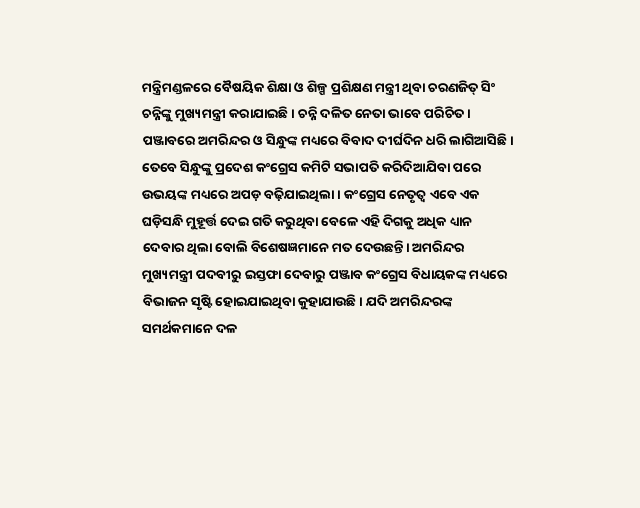ମନ୍ତ୍ରିମଣ୍ଡଳରେ ବୈଷୟିକ ଶିକ୍ଷା ଓ ଶିଳ୍ପ ପ୍ରଶିକ୍ଷଣ ମନ୍ତ୍ରୀ ଥିବା ଚରଣଜିତ୍ ସିଂ ଚନ୍ନିଙ୍କୁ ମୁଖ୍ୟମନ୍ତ୍ରୀ କରାଯାଇଛି। ଚନ୍ନି ଦଳିତ ନେତା ଭାବେ ପରିଚିତ।
ପଞ୍ଜାବରେ ଅମରିନ୍ଦର ଓ ସିନ୍ଧୁଙ୍କ ମଧ୍ୟରେ ବିବାଦ ଦୀର୍ଘଦିନ ଧରି ଲାଗିଆସିଛି। ତେବେ ସିନ୍ଧୁଙ୍କୁ ପ୍ରଦେଶ କଂଗ୍ରେସ କମିଟି ସଭାପତି କରିଦିଆଯିବା ପରେ ଉଭୟଙ୍କ ମଧ୍ୟରେ ଅପଡ଼ ବଢ଼ିଯାଇଥିଲା। କଂଗ୍ରେସ ନେତୃତ୍ୱ ଏବେ ଏକ ଘଡ଼ିସନ୍ଧି ମୁହୂର୍ତ୍ତ ଦେଇ ଗତି କରୁଥିବା ବେଳେ ଏହି ଦିଗକୁ ଅଧିକ ଧ୍ୟାନ ଦେବାର ଥିଲା ବୋଲି ବିଶେଷଜ୍ଞମାନେ ମତ ଦେଉଛନ୍ତି। ଅମରିନ୍ଦର ମୁଖ୍ୟମନ୍ତ୍ରୀ ପଦବୀରୁ ଇସ୍ତଫା ଦେବାରୁ ପଞ୍ଜାବ କଂଗ୍ରେସ ବିଧାୟକଙ୍କ ମଧ୍ୟରେ ବିଭାଜନ ସୃଷ୍ଟି ହୋଇଯାଇଥିବା କୁହାଯାଉଛି। ଯଦି ଅମରିନ୍ଦରଙ୍କ ସମର୍ଥକମାନେ ଦଳ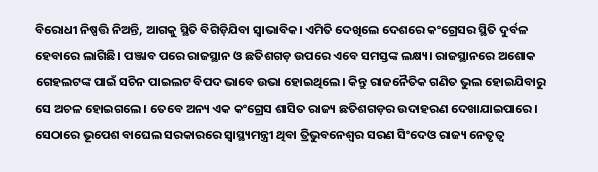ବିରୋଧୀ ନିଷ୍ପତ୍ତି ନିଅନ୍ତି, ଆଗକୁ ସ୍ଥିତି ବିଗିଡ଼ିଯିବା ସ୍ବାଭାବିକ। ଏମିତି ଦେଖିଲେ ଦେଶରେ କଂଗ୍ରେସର ସ୍ଥିତି ଦୁର୍ବଳ ହେବାରେ ଲାଗିଛି। ପଞ୍ଜାବ ପରେ ରାଜସ୍ଥାନ ଓ ଛତିଶଗଡ଼ ଉପରେ ଏବେ ସମସ୍ତଙ୍କ ଲକ୍ଷ୍ୟ। ରାଜସ୍ଥାନରେ ଅଶୋକ ଗେହଲଟଙ୍କ ପାଇଁ ସଚିନ ପାଇଲଟ ବିପଦ ଭାବେ ଉଭା ହୋଇଥିଲେ। କିନ୍ତୁ ରାଜନୈତିକ ଗଣିତ ଭୁଲ ହୋଇଯିବାରୁ ସେ ଅଚଳ ହୋଇଗଲେ। ତେବେ ଅନ୍ୟ ଏକ କଂଗ୍ରେସ ଶାସିତ ରାଜ୍ୟ ଛତିଶଗଡ଼ର ଉଦାହରଣ ଦେଖାଯାଇପାରେ। ସେଠାରେ ଭୂପେଶ ବାଘେଲ ସରକାରରେ ସ୍ବାସ୍ଥ୍ୟମନ୍ତ୍ରୀ ଥିବା ତ୍ରିଭୁବନେଶ୍ୱର ସରଣ ସିଂଦେଓ ରାଜ୍ୟ ନେତୃତ୍ୱ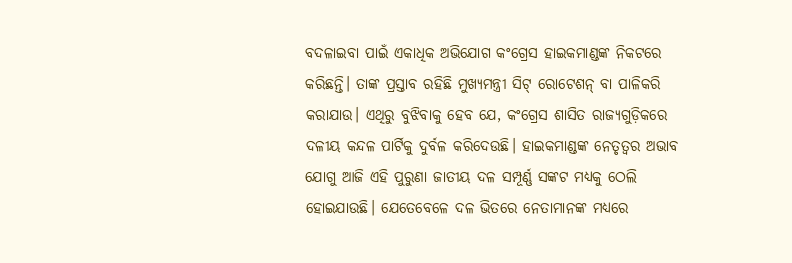ବଦଳାଇବା ପାଇଁ ଏକାଧିକ ଅଭିଯୋଗ କଂଗ୍ରେସ ହାଇକମାଣ୍ଡଙ୍କ ନିକଟରେ କରିଛନ୍ତି। ତାଙ୍କ ପ୍ରସ୍ତାବ ରହିଛି ମୁଖ୍ୟମନ୍ତ୍ରୀ ସିଟ୍ ରୋଟେଶନ୍ ବା ପାଳିକରି କରାଯାଉ। ଏଥିରୁ ବୁଝିବାକୁ ହେବ ଯେ, କଂଗ୍ରେସ ଶାସିତ ରାଜ୍ୟଗୁଡ଼ିକରେ ଦଳୀୟ କନ୍ଦଳ ପାର୍ଟିକୁ ଦୁର୍ବଳ କରିଦେଉଛି। ହାଇକମାଣ୍ଡଙ୍କ ନେତୃତ୍ୱର ଅଭାବ ଯୋଗୁ ଆଜି ଏହି ପୁରୁଣା ଜାତୀୟ ଦଳ ସମ୍ପୂର୍ଣ୍ଣ ସଙ୍କଟ ମଧ୍ୟକୁ ଠେଲି ହୋଇଯାଉଛି। ଯେତେବେଳେ ଦଳ ଭିତରେ ନେତାମାନଙ୍କ ମଧ୍ୟରେ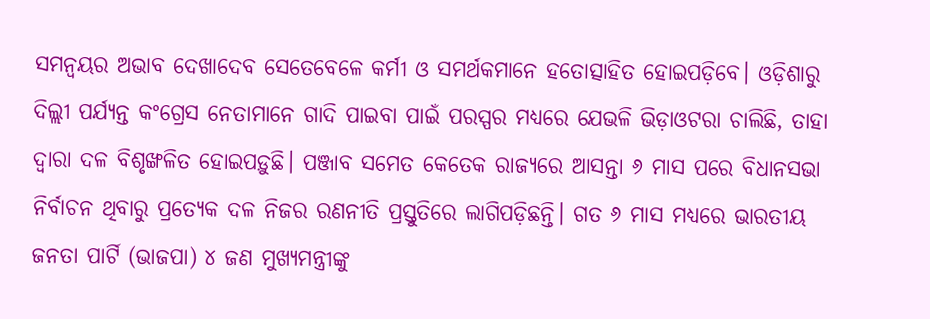ସମନ୍ବୟର ଅଭାବ ଦେଖାଦେବ ସେତେବେଳେ କର୍ମୀ ଓ ସମର୍ଥକମାନେ ହତୋତ୍ସାହିତ ହୋଇପଡ଼ିବେ। ଓଡ଼ିଶାରୁ ଦିଲ୍ଲୀ ପର୍ଯ୍ୟନ୍ତ କଂଗ୍ରେସ ନେତାମାନେ ଗାଦି ପାଇବା ପାଇଁ ପରସ୍ପର ମଧ୍ୟରେ ଯେଭଳି ଭିଡ଼ାଓଟରା ଚାଲିଛି, ତାହା ଦ୍ୱାରା ଦଳ ବିଶୃଙ୍ଖଳିତ ହୋଇପଡ଼ୁଛି। ପଞ୍ଜାବ ସମେତ କେତେକ ରାଜ୍ୟରେ ଆସନ୍ତା ୬ ମାସ ପରେ ବିଧାନସଭା ନିର୍ବାଚନ ଥିବାରୁ ପ୍ରତ୍ୟେକ ଦଳ ନିଜର ରଣନୀତି ପ୍ରସ୍ତୁତିରେ ଲାଗିପଡ଼ିଛନ୍ତି। ଗତ ୬ ମାସ ମଧ୍ୟରେ ଭାରତୀୟ ଜନତା ପାର୍ଟି (ଭାଜପା) ୪ ଜଣ ମୁଖ୍ୟମନ୍ତ୍ରୀଙ୍କୁ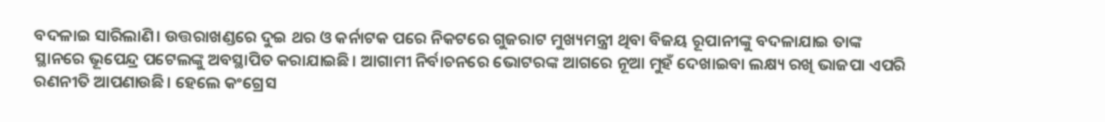ବଦଳାଇ ସାରିଲାଣି। ଉତ୍ତରାଖଣ୍ଡରେ ଦୁଇ ଥର ଓ କର୍ନାଟକ ପରେ ନିକଟରେ ଗୁଜରାଟ ମୁଖ୍ୟମନ୍ତ୍ରୀ ଥିବା ବିଜୟ ରୂପାନୀଙ୍କୁ ବଦଳାଯାଇ ତାଙ୍କ ସ୍ଥାନରେ ଭୂପେନ୍ଦ୍ର ପଟେଲଙ୍କୁ ଅବସ୍ଥାପିତ କରାଯାଇଛି। ଆଗାମୀ ନିର୍ବାଚନରେ ଭୋଟରଙ୍କ ଆଗରେ ନୂଆ ମୁହଁ ଦେଖାଇବା ଲକ୍ଷ୍ୟ ରଖି ଭାଜପା ଏପରି ରଣନୀତି ଆପଣାଉଛି। ହେଲେ କଂଗ୍ରେସ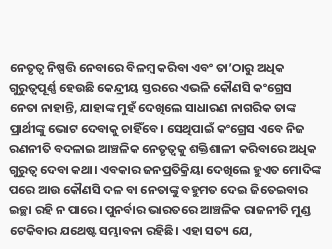ନେତୃତ୍ୱ ନିଷ୍ପତ୍ତି ନେବାରେ ବିଳମ୍ବ କରିବା ଏବଂ ତା’ଠାରୁ ଅଧିକ ଗୁରୁତ୍ୱପୂର୍ଣ୍ଣ ହେଉଛି କେନ୍ଦ୍ରୀୟ ସ୍ତରରେ ଏଭଳି କୌଣସି କଂଗ୍ରେସ ନେତା ନାହାନ୍ତି, ଯାହାଙ୍କ ମୁହଁ ଦେଖିଲେ ସାଧାରଣ ନାଗରିକ ତାଙ୍କ ପ୍ରାର୍ଥୀଙ୍କୁ ଭୋଟ ଦେବାକୁ ଚାହିଁବେ। ସେଥିପାଇଁ କଂଗ୍ରେସ ଏବେ ନିଜ ରଣନୀତି ବଦଳାଇ ଆଞ୍ଚଳିକ ନେତୃତ୍ୱକୁ ଶକ୍ତିଶାଳୀ କରିବାରେ ଅଧିକ ଗୁରୁତ୍ୱ ଦେବା କଥା। ଏବକାର ଜନପ୍ରତିକ୍ରିୟା ଦେଖିଲେ ହୁଏତ ମୋଦିଙ୍କ ପରେ ଆଉ କୌଣସି ଦଳ ବା ନେତାଙ୍କୁ ବହୁମତ ଦେଇ ଜିତେଇବାର ଇଚ୍ଛା ରହି ନ ପାରେ। ପୁନର୍ବାର ଭାରତରେ ଆଞ୍ଚଳିକ ରାଜନୀତି ମୁଣ୍ଡ ଟେକିବାର ଯଥେଷ୍ଟ ସମ୍ଭାବନା ରହିଛି। ଏହା ସତ୍ୟ ଯେ,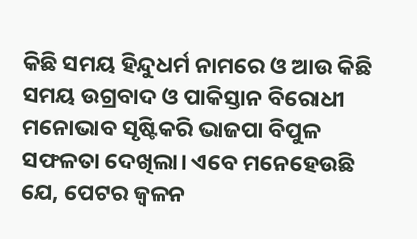କିଛି ସମୟ ହିନ୍ଦୁଧର୍ମ ନାମରେ ଓ ଆଉ କିଛି ସମୟ ଉଗ୍ରବାଦ ଓ ପାକିସ୍ତାନ ବିରୋଧୀ ମନୋଭାବ ସୃଷ୍ଟିକରି ଭାଜପା ବିପୁଳ ସଫଳତା ଦେଖିଲା। ଏବେ ମନେହେଉଛି ଯେ, ପେଟର ଜ୍ୱଳନ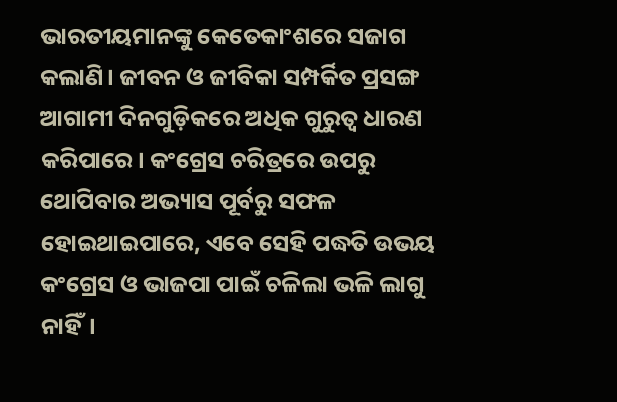ଭାରତୀୟମାନଙ୍କୁ କେତେକାଂଶରେ ସଜାଗ କଲାଣି। ଜୀବନ ଓ ଜୀବିକା ସମ୍ପର୍କିତ ପ୍ରସଙ୍ଗ ଆଗାମୀ ଦିନଗୁଡ଼ିକରେ ଅଧିକ ଗୁରୁତ୍ୱ ଧାରଣ କରିପାରେ। କଂଗ୍ରେସ ଚରିତ୍ରରେ ଉପରୁ ଥୋପିବାର ଅଭ୍ୟାସ ପୂର୍ବରୁ ସଫଳ ହୋଇଥାଇପାରେ, ଏବେ ସେହି ପଦ୍ଧତି ଉଭୟ କଂଗ୍ରେସ ଓ ଭାଜପା ପାଇଁ ଚଳିଲା ଭଳି ଲାଗୁ ନାହିଁ।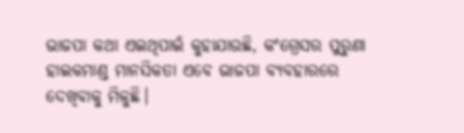ଭାଜପା କଥା ଏଇଥିପାଇଁ କୁହାଯାଉଛି, କଂଗ୍ରେସର ପୁରୁଣା ହାଇକମାଣ୍ଡ ମାନସିକତା ଏବେ ଭାଜପା ବ୍ୟବହାରରେ ଦେଖିବାକୁ ମିଳୁଛି।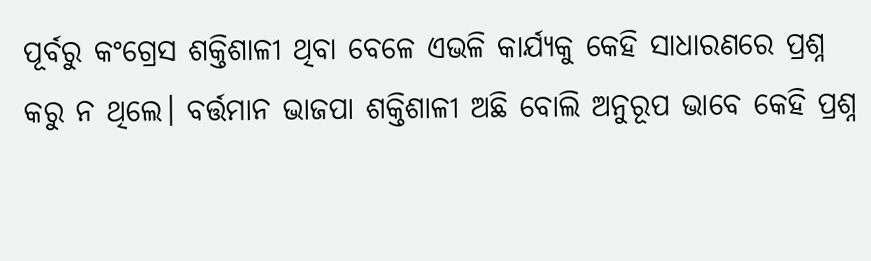ପୂର୍ବରୁ କଂଗ୍ରେସ ଶକ୍ତିଶାଳୀ ଥିବା ବେଳେ ଏଭଳି କାର୍ଯ୍ୟକୁ କେହି ସାଧାରଣରେ ପ୍ରଶ୍ନ କରୁ ନ ଥିଲେ। ବର୍ତ୍ତମାନ ଭାଜପା ଶକ୍ତିଶାଳୀ ଅଛି ବୋଲି ଅନୁରୂପ ଭାବେ କେହି ପ୍ରଶ୍ନ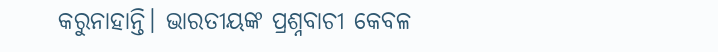କରୁନାହାନ୍ତି। ଭାରତୀୟଙ୍କ ପ୍ରଶ୍ନବାଚୀ କେବଳ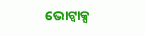ଭୋଟ୍ବାକ୍ସ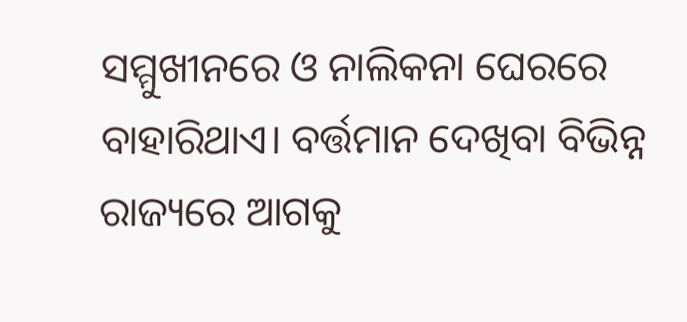ସମ୍ମୁଖୀନରେ ଓ ନାଲିକନା ଘେରରେ ବାହାରିଥାଏ। ବର୍ତ୍ତମାନ ଦେଖିବା ବିଭିନ୍ନ ରାଜ୍ୟରେ ଆଗକୁ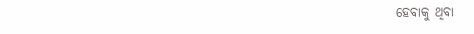ହେବାକୁ ଥିବା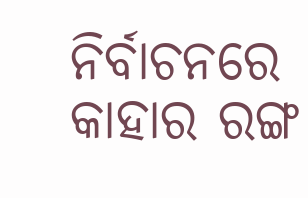ନିର୍ବାଚନରେ କାହାର ରଙ୍ଗ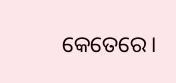କେତେରେ।